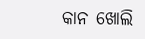କାନ ଖୋଲି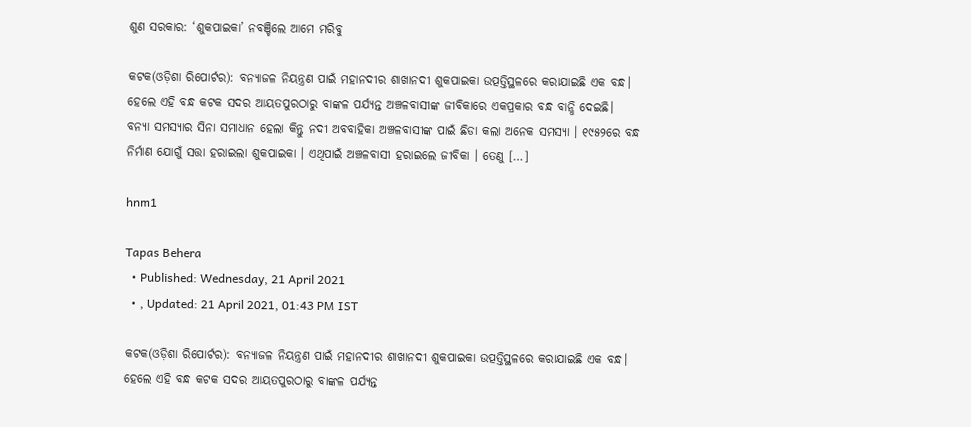ଶୁଣ ସରକାର: ‘ଶୁକପାଇକା’ ନବଞ୍ଚିଲେ ଆମେ ମରିବୁ

କଟକ(ଓଡ଼ିଶା ରିପୋର୍ଟର): ବନ୍ୟାଜଳ ନିୟନ୍ତ୍ରଣ ପାଇଁ ମହାନଦୀର ଶାଖାନଦୀ ଶୁକପାଇକା ଉତ୍ପତ୍ତିସ୍ଥଳରେ କରାଯାଇଛି ଏକ ବନ୍ଧ।  ହେଲେ ଏହି ବନ୍ଧ କଟକ ସଦର ଆୟତପୁରଠାରୁ ବାଙ୍କଳ ପର୍ଯ୍ୟନ୍ତ ଅଞ୍ଚଳବାସୀଙ୍କ ଜୀବିକାରେ ଏକପ୍ରକାର ବନ୍ଧ ବାନ୍ଧି ଦେଇଛି।  ବନ୍ୟା ସମସ୍ୟାର ସିନା ସମାଧାନ ହେଲା କିନ୍ତୁ ନଦୀ ଅବବାହିକା ଅଞ୍ଚଳବାସୀଙ୍କ ପାଇଁ ଛିଡା କଲା ଅନେକ ସମସ୍ୟା । ୧୯୫୨ରେ ବନ୍ଧ ନିର୍ମାଣ ଯୋଗୁଁ ସତ୍ତା ହରାଇଲା ଶୁକପାଇକା । ଏଥିପାଇଁ ଅଞ୍ଚଳବାସୀ ହରାଇଲେ ଜୀବିକା । ତେଣୁ […]

hnm1

Tapas Behera
  • Published: Wednesday, 21 April 2021
  • , Updated: 21 April 2021, 01:43 PM IST

କଟକ(ଓଡ଼ିଶା ରିପୋର୍ଟର): ବନ୍ୟାଜଳ ନିୟନ୍ତ୍ରଣ ପାଇଁ ମହାନଦୀର ଶାଖାନଦୀ ଶୁକପାଇକା ଉତ୍ପତ୍ତିସ୍ଥଳରେ କରାଯାଇଛି ଏକ ବନ୍ଧ।  ହେଲେ ଏହି ବନ୍ଧ କଟକ ସଦର ଆୟତପୁରଠାରୁ ବାଙ୍କଳ ପର୍ଯ୍ୟନ୍ତ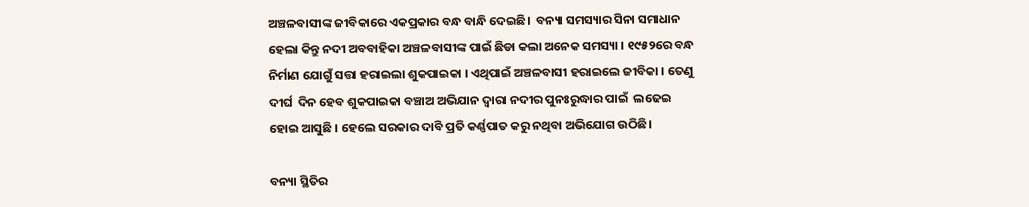ଅଞ୍ଚଳବାସୀଙ୍କ ଜୀବିକାରେ ଏକପ୍ରକାର ବନ୍ଧ ବାନ୍ଧି ଦେଇଛି।  ବନ୍ୟା ସମସ୍ୟାର ସିନା ସମାଧାନ ହେଲା କିନ୍ତୁ ନଦୀ ଅବବାହିକା ଅଞ୍ଚଳବାସୀଙ୍କ ପାଇଁ ଛିଡା କଲା ଅନେକ ସମସ୍ୟା । ୧୯୫୨ରେ ବନ୍ଧ ନିର୍ମାଣ ଯୋଗୁଁ ସତ୍ତା ହରାଇଲା ଶୁକପାଇକା । ଏଥିପାଇଁ ଅଞ୍ଚଳବାସୀ ହରାଇଲେ ଜୀବିକା । ତେଣୁ ଦୀର୍ଘ  ଦିନ ହେବ ଶୁକପାଇକା ବଞ୍ଚାଅ ଅଭିଯାନ ଦ୍ୱାରା ନଦୀର ପୁନଃରୁଦ୍ଧାର ପାଇଁ  ଲଢେଇ ହୋଇ ଆସୁଛି । ହେଲେ ସରକାର ଦାବି ପ୍ରତି କର୍ଣ୍ଣପାତ କରୁ ନଥିବା ଅଭିଯୋଗ ଉଠିଛି।

ବନ୍ୟା ସ୍ଥିତିର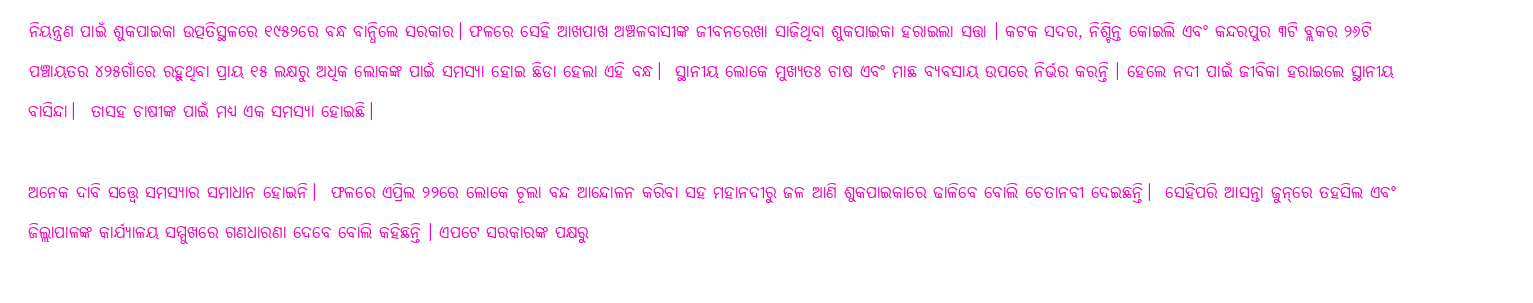ନିୟନ୍ତ୍ରଣ ପାଇଁ ଶୁକପାଇକା ଉତ୍ପତିସ୍ଥଳରେ ୧୯୫୨ରେ ବନ୍ଧ ବାନ୍ଧିଲେ ସରକାର। ଫଳରେ ସେହି ଆଖପାଖ ଅଞ୍ଚଳବାସୀଙ୍କ ଜୀବନରେଖା ସାଜିଥିବା ଶୁକପାଇକା ହରାଇଲା ସତ୍ତା । କଟକ ସଦର, ନିଶ୍ଚିନ୍ତ କୋଇଲି ଏବଂ କନ୍ଦରପୁର ୩ଟି ବ୍ଲକର ୨୬ଟି ପଞ୍ଚାୟତର ୪୨୫ଗାଁରେ ରହୁଥିବା ପ୍ରାୟ ୧୫ ଲକ୍ଷରୁ ଅଧିକ ଲୋକଙ୍କ ପାଇଁ ସମସ୍ୟା ହୋଇ ଛିଡା ହେଲା ଏହି ବନ୍ଧ।  ସ୍ଥାନୀୟ ଲୋକେ ମୁଖ୍ୟତଃ ଚାଷ ଏବଂ ମାଛ ବ୍ୟବସାୟ ଉପରେ ନିର୍ଭର କରନ୍ତି । ହେଲେ ନଦୀ ପାଇଁ ଜୀବିକା ହରାଇଲେ ସ୍ଥାନୀୟ ବାସିନ୍ଦା।  ତାସହ ଚାଷୀଙ୍କ ପାଇଁ ମଧ୍ୟ ଏକ ସମସ୍ୟା ହୋଇଛି।

ଅନେକ ଦାବି ସତ୍ତ୍ୱେ ସମସ୍ୟାର ସମାଧାନ ହୋଇନି।  ଫଳରେ ଏପ୍ରିଲ ୨୨ରେ ଲୋକେ ଚୂଲା ବନ୍ଦ ଆନ୍ଦୋଳନ କରିବା ସହ ମହାନଦୀରୁ ଜଳ ଆଣି ଶୁକପାଇକାରେ ଢାଳିବେ ବୋଲି ଚେତାନବୀ ଦେଇଛନ୍ତି।  ସେହିପରି ଆସନ୍ତା ଜୁନ୍‌ରେ ତହସିଲ ଏବଂ ଜିଲ୍ଲାପାଳଙ୍କ କାର୍ଯ୍ୟାଳୟ ସମ୍ମୁଖରେ ଗଣଧାରଣା ଦେବେ ବୋଲି କହିଛନ୍ତି । ଏପଟେ ସରକାରଙ୍କ ପକ୍ଷରୁ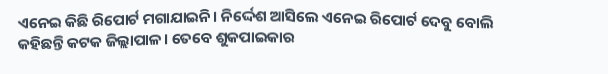ଏନେଇ କିଛି ରିପୋର୍ଟ ମଗାଯାଇନି। ନିର୍ଦ୍ଦେଶ ଆସିଲେ ଏନେଇ ରିପୋର୍ଟ ଦେବୁ ବୋଲି କହିଛନ୍ତି କଟକ ଜିଲ୍ଲାପାଳ। ତେବେ ଶୁକପାଇକାର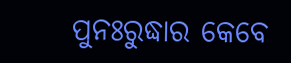ପୁନଃରୁଦ୍ଧାର କେବେ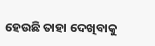ହେଉଛି ତାହା ଦେଖିବାକୁ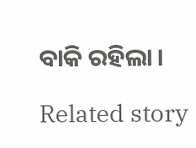ବାକି ରହିଲା।

Related story